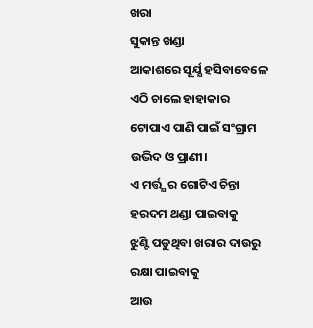ଖରା
ସୁକାନ୍ତ ଖଣ୍ଡା
ଆକାଶରେ ସୂର୍ଯ୍ଯ ହସିବାବେଳେ
ଏଠି ଚାଲେ ହାହାକାର
ଟୋପାଏ ପାଣି ପାଇଁ ସଂଗ୍ରାମ
ଉଦ୍ଭିଦ ଓ ପ୍ରାଣୀ।
ଏ ମର୍ତ୍ତ୍ଯର ଗୋଟିଏ ଚିନ୍ତା
ହରଦମ ଥଣ୍ଡା ପାଇବାକୁ
ଝୁଣ୍ଟି ପଡୁଥିବା ଖରାର ଦାଉରୁ
ରକ୍ଷା ପାଇବାକୁ
ଆଉ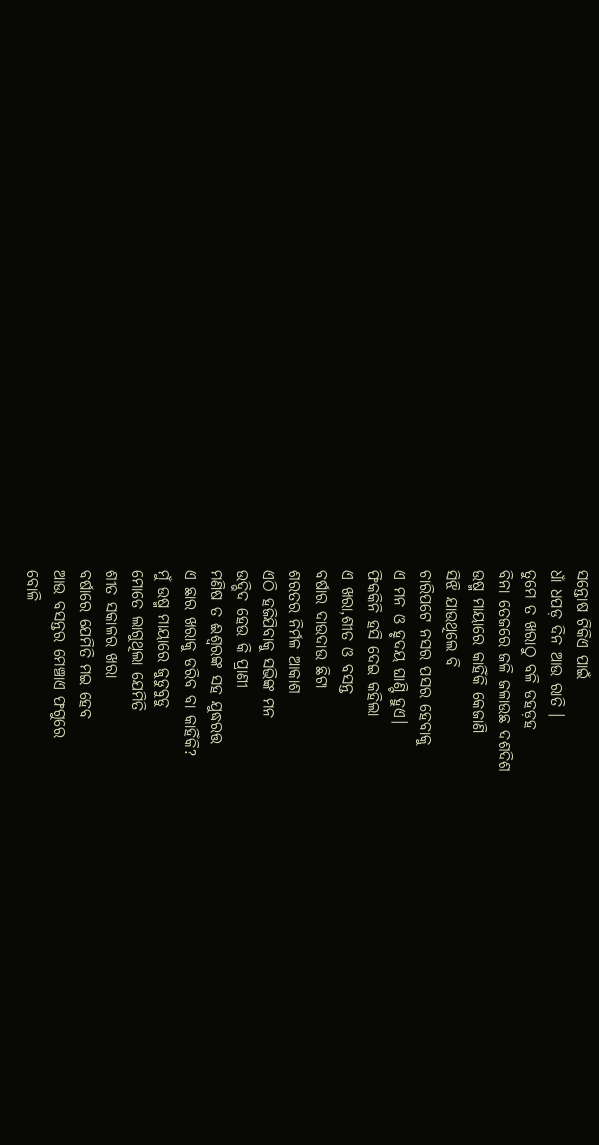ସନ୍ତୋଷ ଟିକିଏ ପାଇଁ
ଧାଁ ଧପଡ଼ ଦିନ ଆଉ ରାତି ।
ତୁମେ ତ ଖରାଠୁ ବଳି ଡହଡ଼ହ
ବିନା ତେଜରେ ଜଳି ଜଳାଉଛ ଦଶଦିଶ
ଉଷ୍ମ ମାୟାରେ କାହିଁକି କେଜାଣି
ସିଝି ଯାଉଥିଲେ ବି
ଚାରିପଟେ ନସର ପସର ହେବାକୁ
ଏ ମନ ଓ ହୃଦୟ ଘାଣ୍ଟି ହୁଏ।
ଫିକକିନି ହସି ଦେଇ କହିଲା
ଏ ଖରା,ଶୀତ ଓ ବସନ୍ତ
ବର୍ଷାର ଦାଉଦାଉ ଛିଟା
ଶରତର ନିର୍ମଳ ଆକାଶ
ଏଠି ହଜିଯିବାକୁ ସଭିଙ୍କ ମନ
ଉଦ୍ଭିଦ ହେଉ କି ପ୍ରାଣୀ
ମଣିଷ ତ ଈଶ୍ବରଙ୍କ ସହ ଯୁଦ୍ଧରତ୍ତ
ଏ ଛାର ଖରାକୁ ଡରିବ ବା କାହିଁକି?
ମୁଁ ଉଷ୍ମ ମାୟାରେ ଜୁଡୁବୁଡୁ
ମୋତେ ଲାଗୁଥିଲା ଯେମିତି
ଶୀତ ସକାଳର ଖରା
ବର୍ଷାରେ ଯେମିତି ମଇ ହେବ
ଆଉ ବସନ୍ତର ମେଞ୍ଚାଏ ଫଗୁରେ
ବୋଳି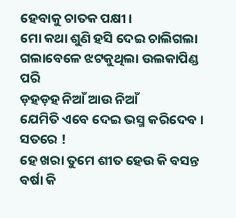ହେବାକୁ ଚାତକ ପକ୍ଷୀ।
ମୋ କଥା ଶୁଣି ହସି ଦେଇ ଚାଲିଗଲା
ଗଲାବେଳେ ଝଟକୁଥିଲା ଉଲକାପିଣ୍ଡ ପରି
ଡ଼ହଡ଼ହ ନିଆଁ ଆଉ ନିଆଁ
ଯେମିତି ଏବେ ଦେଇ ଭସ୍ମ କରିଦେବ।
ସତରେ !
ହେ ଖରା ତୁମେ ଶୀତ ହେଉ କି ବସନ୍ତ
ବର୍ଷା କି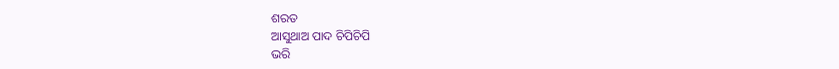ଶରତ
ଆସୁଥାଅ ପାଦ ଚିପିଚିପି
ଭରି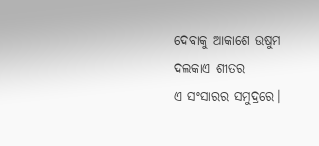ଦେବାକୁ ଆକାଶେ ଉଷୁମ
ଦଲକାଏ ଶୀତର
ଏ ସଂସାରର ସମୁଦ୍ରରେ।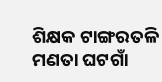ଶିକ୍ଷକ ଟାଙ୍ଗରତଳି ମଣତା ଘଟଗାଁ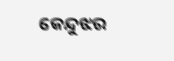କେନ୍ଦୁଝର